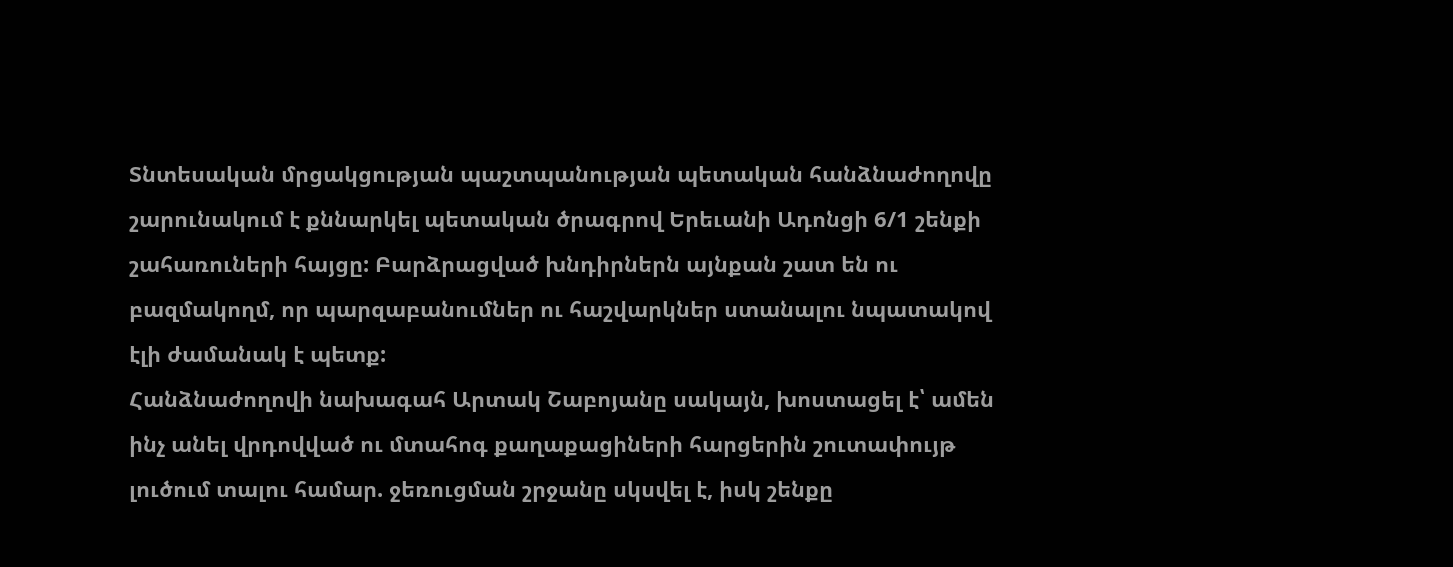Տնտեսական մրցակցության պաշտպանության պետական հանձնաժողովը շարունակում է քննարկել պետական ծրագրով Երեւանի Ադոնցի 6/1 շենքի շահառուների հայցը: Բարձրացված խնդիրներն այնքան շատ են ու բազմակողմ, որ պարզաբանումներ ու հաշվարկներ ստանալու նպատակով էլի ժամանակ է պետք:
Հանձնաժողովի նախագահ Արտակ Շաբոյանը սակայն, խոստացել է՝ ամեն ինչ անել վրդովված ու մտահոգ քաղաքացիների հարցերին շուտափույթ լուծում տալու համար. ջեռուցման շրջանը սկսվել է, իսկ շենքը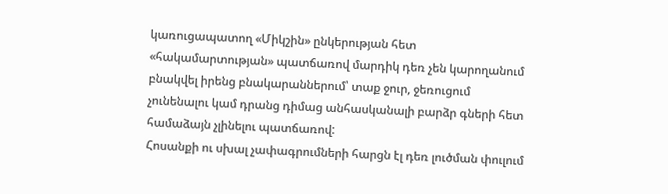կառուցապատող «Միկշին» ընկերության հետ «հակամարտության» պատճառով մարդիկ դեռ չեն կարողանում բնակվել իրենց բնակարաններում՝ տաք ջուր, ջեռուցում չունենալու կամ դրանց դիմաց անհասկանալի բարձր գների հետ համաձայն չլինելու պատճառով:
Հոսանքի ու սխալ չափագրումների հարցն էլ դեռ լուծման փուլում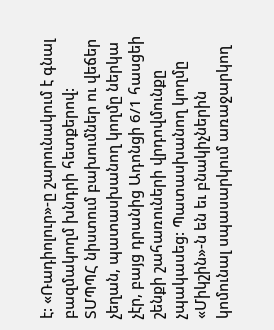է: «Ռադիոլուր»-ը շարունակում է գնալ բազմակողմ խնդրի հետքերով:
ՏՄՊՊՀ նիստում բախումներ ու վեճեր չեղան, պատասխանող կողմը ներկա չէր, բայց դրանից Ադոնցի 6/1 հասցեի շենքի շահառուների վրդովմունքը չպակասեց: Պատասխանող կողմը «Միկշին»-ն են եւ բնակիչներին կոմունալ սպասարկում առաջարկող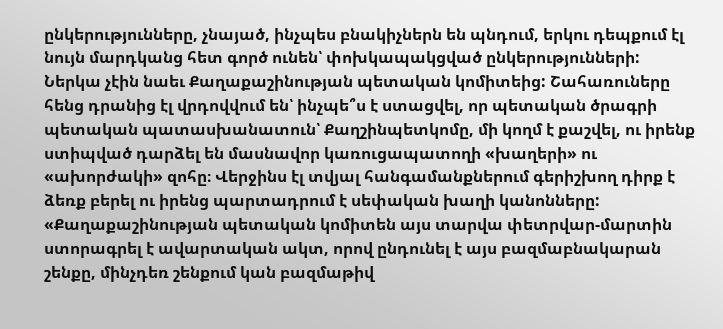ընկերությունները, չնայած, ինչպես բնակիչներն են պնդում, երկու դեպքում էլ նույն մարդկանց հետ գործ ունեն՝ փոխկապակցված ընկերությունների:
Ներկա չէին նաեւ Քաղաքաշինության պետական կոմիտեից: Շահառուները հենց դրանից էլ վրդովվում են՝ ինչպե՞ս է ստացվել, որ պետական ծրագրի պետական պատասխանատուն՝ Քաղշինպետկոմը, մի կողմ է քաշվել, ու իրենք ստիպված դարձել են մասնավոր կառուցապատողի «խաղերի» ու «ախորժակի» զոհը։ Վերջինս էլ տվյալ հանգամանքներում գերիշխող դիրք է ձեռք բերել ու իրենց պարտադրում է սեփական խաղի կանոնները:
«Քաղաքաշինության պետական կոմիտեն այս տարվա փետրվար-մարտին ստորագրել է ավարտական ակտ, որով ընդունել է այս բազմաբնակարան շենքը, մինչդեռ շենքում կան բազմաթիվ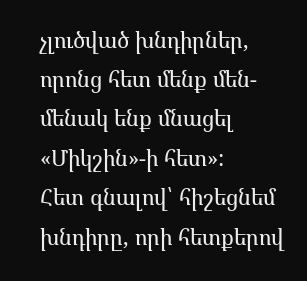չլուծված խնդիրներ, որոնց հետ մենք մեն-մենակ ենք մնացել «Միկշին»-ի հետ»:
Հետ գնալով՝ հիշեցնեմ խնդիրը, որի հետքերով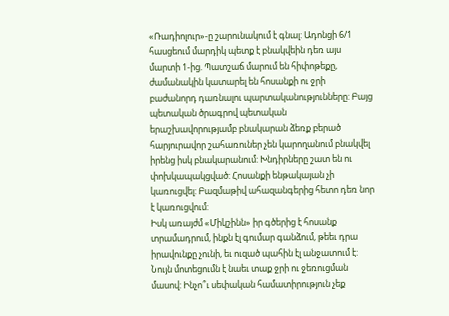«Ռադիոլուր»-ը շարունակում է գնալ: Ադոնցի 6/1 հասցեում մարդիկ պետք է բնակվեին դեռ այս մարտի 1-ից. Պատշաճ մարում են հիփոթեքը, ժամանակին կատարել են հոսանքի ու ջրի բաժանորդ դառնալու պարտականությունները: Բայց պետական ծրագրով պետական երաշխավորությամբ բնակարան ձեռք բերած հարյուրավոր շահառուներ չեն կարողանում բնակվել իրենց իսկ բնակարանում: Խնդիրները շատ են ու փոխկապակցված: Հոսանքի ենթակայան չի կառուցվել: Բազմաթիվ ահազանգերից հետո դեռ նոր է կառուցվում:
Իսկ առայժմ «Միկշինն» իր գծերից է հոսանք տրամադրում, ինքն էլ գումար գանձում, թեեւ դրա իրավունքը չունի, եւ ուզած պահին էլ անջատում է: Նույն մոտեցումն է նաեւ տաք ջրի ու ջեռուցման մասով: Ինչո՞ւ սեփական համատիրություն չեք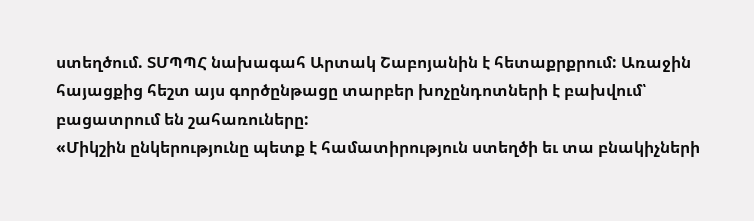ստեղծում. ՏՄՊՊՀ նախագահ Արտակ Շաբոյանին է հետաքրքրում: Առաջին հայացքից հեշտ այս գործընթացը տարբեր խոչընդոտների է բախվում՝ բացատրում են շահառուները:
«Միկշին ընկերությունը պետք է համատիրություն ստեղծի եւ տա բնակիչների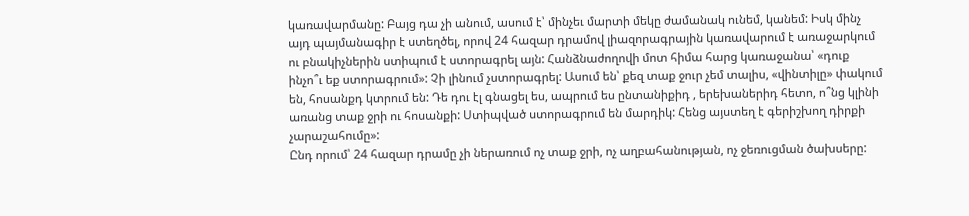կառավարմանը: Բայց դա չի անում, ասում է՝ մինչեւ մարտի մեկը ժամանակ ունեմ, կանեմ: Իսկ մինչ այդ պայմանագիր է ստեղծել, որով 24 հազար դրամով լիազորագրային կառավարում է առաջարկում ու բնակիչներին ստիպում է ստորագրել այն: Հանձնաժողովի մոտ հիմա հարց կառաջանա՝ «դուք ինչո՞ւ եք ստորագրում»: Չի լինում չստորագրել: Ասում են՝ քեզ տաք ջուր չեմ տալիս, «վինտիլը» փակում են, հոսանքդ կտրում են: Դե դու էլ գնացել ես, ապրում ես ընտանիքիդ , երեխաներիդ հետո, ո՞նց կլինի առանց տաք ջրի ու հոսանքի: Ստիպված ստորագրում են մարդիկ: Հենց այստեղ է գերիշխող դիրքի չարաշահումը»:
Ընդ որում՝ 24 հազար դրամը չի ներառում ոչ տաք ջրի, ոչ աղբահանության, ոչ ջեռուցման ծախսերը: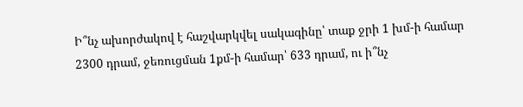Ի՞նչ ախորժակով է հաշվարկվել սակագինը՝ տաք ջրի 1 խմ-ի համար 2300 դրամ, ջեռուցման 1քմ-ի համար՝ 633 դրամ, ու ի՞նչ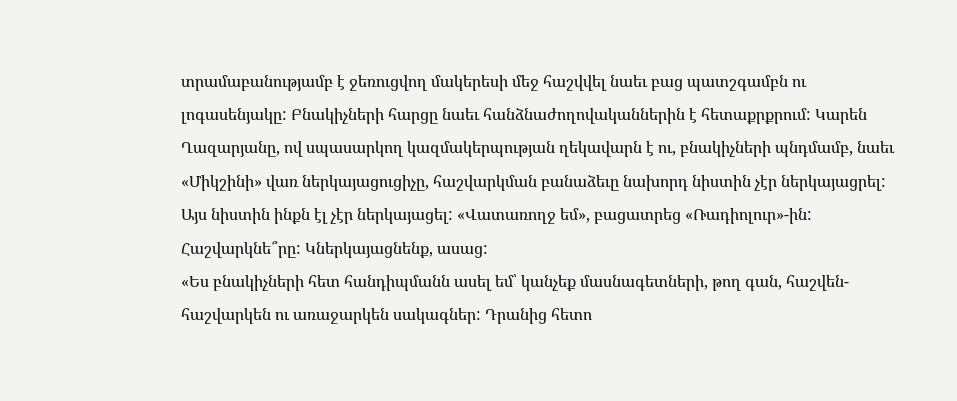տրամաբանությամբ է ջեռուցվող մակերեսի մեջ հաշվվել նաեւ բաց պատշգամբն ու լոգասենյակը: Բնակիչների հարցը նաեւ հանձնաժողովականներին է հետաքրքրում: Կարեն Ղազարյանը, ով սպասարկող կազմակերպության ղեկավարն է ու, բնակիչների պնդմամբ, նաեւ «Միկշինի» վառ ներկայացուցիչը, հաշվարկման բանաձեւը նախորդ նիստին չէր ներկայացրել: Այս նիստին ինքն էլ չէր ներկայացել: «Վատառողջ եմ», բացատրեց «Ռադիոլուր»-ին: Հաշվարկնե՞րը: Կներկայացնենք, ասաց:
«Ես բնակիչների հետ հանդիպմանն ասել եմ՝ կանչեք մասնագետների, թող գան, հաշվեն-հաշվարկեն ու առաջարկեն սակագներ: Դրանից հետո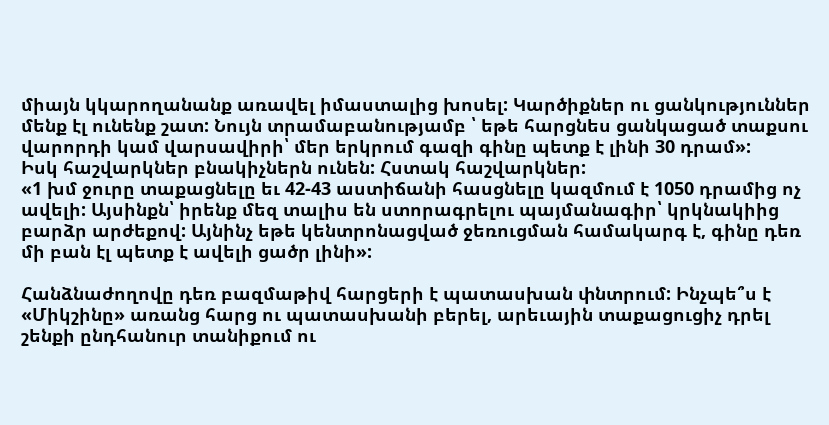միայն կկարողանանք առավել իմաստալից խոսել: Կարծիքներ ու ցանկություններ մենք էլ ունենք շատ: Նույն տրամաբանությամբ ՝ եթե հարցնես ցանկացած տաքսու վարորդի կամ վարսավիրի՝ մեր երկրում գազի գինը պետք է լինի 30 դրամ»:
Իսկ հաշվարկներ բնակիչներն ունեն: Հստակ հաշվարկներ:
«1 խմ ջուրը տաքացնելը եւ 42-43 աստիճանի հասցնելը կազմում է 1050 դրամից ոչ ավելի: Այսինքն՝ իրենք մեզ տալիս են ստորագրելու պայմանագիր՝ կրկնակիից բարձր արժեքով: Այնինչ եթե կենտրոնացված ջեռուցման համակարգ է, գինը դեռ մի բան էլ պետք է ավելի ցածր լինի»:

Հանձնաժողովը դեռ բազմաթիվ հարցերի է պատասխան փնտրում: Ինչպե՞ս է «Միկշինը» առանց հարց ու պատասխանի բերել, արեւային տաքացուցիչ դրել շենքի ընդհանուր տանիքում ու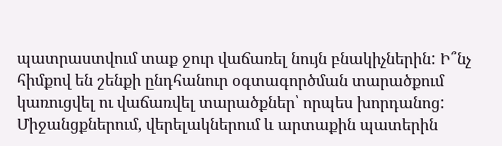պատրաստվում տաք ջուր վաճառել նույն բնակիչներին: Ի՞նչ հիմքով են շենքի ընդհանուր օգտագործման տարածքում կառուցվել ու վաճառվել տարածքներ՝ որպես խորդանոց:
Միջանցքներում, վերելակներում և արտաքին պատերին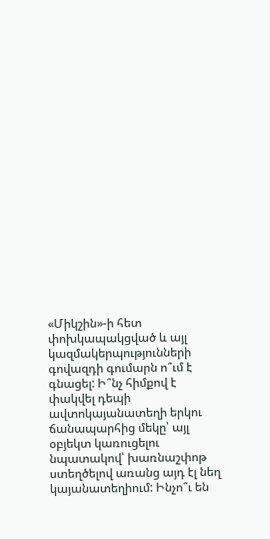«Միկշին»-ի հետ փոխկապակցված և այլ կազմակերպությունների գովազդի գումարն ո՞ւմ է գնացել: Ի՞նչ հիմքով է փակվել դեպի ավտոկայանատեղի երկու ճանապարհից մեկը՝ այլ օբյեկտ կառուցելու նպատակով՝ խառնաշփոթ ստեղծելով առանց այդ էլ նեղ կայանատեղիում: Ինչո՞ւ են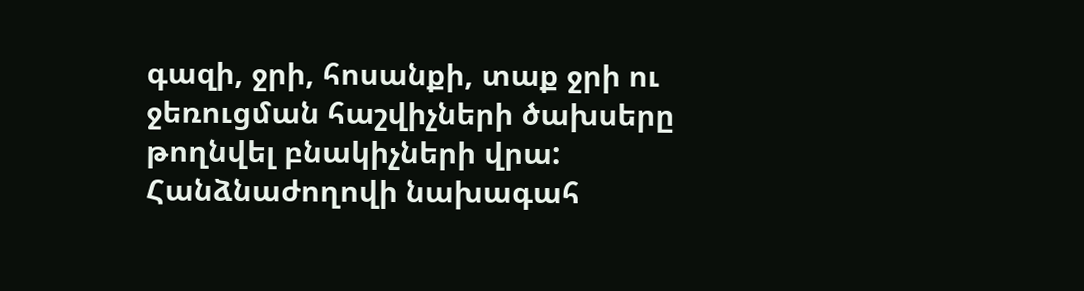գազի, ջրի, հոսանքի, տաք ջրի ու ջեռուցման հաշվիչների ծախսերը թողնվել բնակիչների վրա:
Հանձնաժողովի նախագահ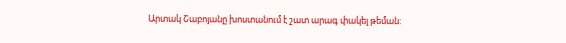Արտակ Շաբոյանը խոստանում է շատ արագ փակել թեման: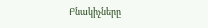Բնակիչները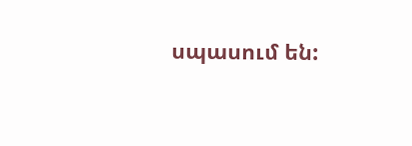սպասում են: